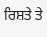ਰਿਸ਼ਤੇ ਤੇ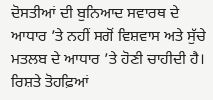ਦੋਸਤੀਆਂ ਦੀ ਬੁਨਿਆਦ ਸਵਾਰਥ ਦੇ ਆਧਾਰ ’ਤੇ ਨਹੀਂ ਸਗੋਂ ਵਿਸ਼ਵਾਸ ਅਤੇ ਸੁੱਚੇ ਮਤਲਬ ਦੇ ਆਧਾਰ ’ਤੇ ਹੋਣੀ ਚਾਹੀਦੀ ਹੈ। ਰਿਸ਼ਤੇ ਤੋਹਫ਼ਿਆਂ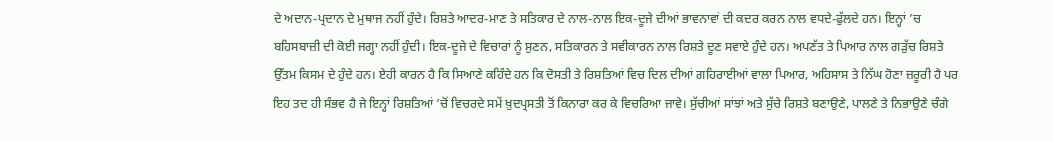ਦੇ ਅਦਾਨ-ਪ੍ਰਦਾਨ ਦੇ ਮੁਥਾਜ ਨਹੀਂ ਹੁੰਦੇ। ਰਿਸ਼ਤੇ ਆਦਰ-ਮਾਣ ਤੇ ਸਤਿਕਾਰ ਦੇ ਨਾਲ-ਨਾਲ ਇਕ-ਦੂਜੇ ਦੀਆਂ ਭਾਵਨਾਵਾਂ ਦੀ ਕਦਰ ਕਰਨ ਨਾਲ ਵਧਦੇ-ਫੁੱਲਦੇ ਹਨ। ਇਨ੍ਹਾਂ ’ਚ ਬਹਿਸਬਾਜ਼ੀ ਦੀ ਕੋਈ ਜਗ੍ਹਾ ਨਹੀਂ ਹੁੰਦੀ। ਇਕ-ਦੂਜੇ ਦੇ ਵਿਚਾਰਾਂ ਨੂੰ ਸੁਣਨ, ਸਤਿਕਾਰਨ ਤੇ ਸਵੀਕਾਰਨ ਨਾਲ ਰਿਸ਼ਤੇ ਦੂਣ ਸਵਾਏ ਹੁੰਦੇ ਹਨ। ਅਪਣੱਤ ਤੇ ਪਿਆਰ ਨਾਲ ਗੜੁੱਚ ਰਿਸ਼ਤੇ ਉੱਤਮ ਕਿਸਮ ਦੇ ਹੁੰਦੇ ਹਨ। ਏਹੀ ਕਾਰਨ ਹੈ ਕਿ ਸਿਆਣੇ ਕਹਿੰਦੇ ਹਨ ਕਿ ਦੋਸਤੀ ਤੇ ਰਿਸ਼ਤਿਆਂ ਵਿਚ ਦਿਲ ਦੀਆਂ ਗਹਿਰਾਈਆਂ ਵਾਲਾ ਪਿਆਰ, ਅਹਿਸਾਸ ਤੇ ਨਿੱਘ ਹੋਣਾ ਜ਼ਰੂਰੀ ਹੈ ਪਰ ਇਹ ਤਦ ਹੀ ਸੰਭਵ ਹੈ ਜੇ ਇਨ੍ਹਾਂ ਰਿਸ਼ਤਿਆਂ ’ਚੋਂ ਵਿਚਰਦੇ ਸਮੇਂ ਖ਼ੁਦਪ੍ਰਸਤੀ ਤੋਂ ਕਿਨਾਰਾ ਕਰ ਕੇ ਵਿਚਰਿਆ ਜਾਵੇ। ਸੁੱਚੀਆਂ ਸਾਂਝਾਂ ਅਤੇ ਸੁੱਚੇ ਰਿਸ਼ਤੇ ਬਣਾਉਣੇ, ਪਾਲਣੇ ਤੇ ਨਿਭਾਉਣੇ ਚੰਗੇ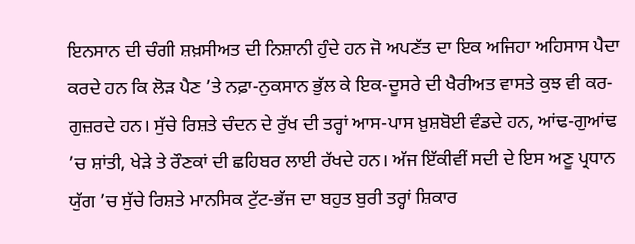ਇਨਸਾਨ ਦੀ ਚੰਗੀ ਸ਼ਖ਼ਸੀਅਤ ਦੀ ਨਿਸ਼ਾਨੀ ਹੁੰਦੇ ਹਨ ਜੋ ਅਪਣੱਤ ਦਾ ਇਕ ਅਜਿਹਾ ਅਹਿਸਾਸ ਪੈਦਾ ਕਰਦੇ ਹਨ ਕਿ ਲੋੜ ਪੈਣ ’ਤੇ ਨਫ਼ਾ-ਨੁਕਸਾਨ ਭੁੱਲ ਕੇ ਇਕ-ਦੂਸਰੇ ਦੀ ਖੈਰੀਅਤ ਵਾਸਤੇ ਕੁਝ ਵੀ ਕਰ-ਗੁਜ਼ਰਦੇ ਹਨ। ਸੁੱਚੇ ਰਿਸ਼ਤੇ ਚੰਦਨ ਦੇ ਰੁੱਖ ਦੀ ਤਰ੍ਹਾਂ ਆਸ-ਪਾਸ ਖ਼ੁਸ਼ਬੋਈ ਵੰਡਦੇ ਹਨ, ਆਂਢ-ਗੁਆਂਢ ’ਚ ਸ਼ਾਂਤੀ, ਖੇੜੇ ਤੇ ਰੌਣਕਾਂ ਦੀ ਛਹਿਬਰ ਲਾਈ ਰੱਖਦੇ ਹਨ। ਅੱਜ ਇੱਕੀਵੀਂ ਸਦੀ ਦੇ ਇਸ ਅਣੂ ਪ੍ਰਧਾਨ ਯੁੱਗ ’ਚ ਸੁੱਚੇ ਰਿਸ਼ਤੇ ਮਾਨਸਿਕ ਟੁੱਟ-ਭੱਜ ਦਾ ਬਹੁਤ ਬੁਰੀ ਤਰ੍ਹਾਂ ਸ਼ਿਕਾਰ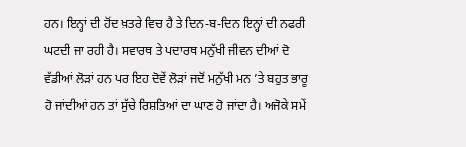ਹਨ। ਇਨ੍ਹਾਂ ਦੀ ਹੋਂਦ ਖ਼ਤਰੇ ਵਿਚ ਹੈ ਤੇ ਦਿਨ-ਬ-ਦਿਨ ਇਨ੍ਹਾਂ ਦੀ ਨਫਰੀ ਘਟਦੀ ਜਾ ਰਹੀ ਹੈ। ਸਵਾਰਥ ਤੇ ਪਦਾਰਥ ਮਨੁੱਖੀ ਜੀਵਨ ਦੀਆਂ ਦੋ ਵੱਡੀਆਂ ਲੋੜਾਂ ਹਨ ਪਰ ਇਹ ਦੋਵੇਂ ਲੋੜਾਂ ਜਦੋਂ ਮਨੁੱਖੀ ਮਨ ’ਤੇ ਬਹੁਤ ਭਾਰੂ ਹੋ ਜਾਂਦੀਆਂ ਹਨ ਤਾਂ ਸੁੱਚੇ ਰਿਸ਼ਤਿਆਂ ਦਾ ਘਾਣ ਹੋ ਜਾਂਦਾ ਹੈ। ਅਜੋਕੇ ਸਮੇਂ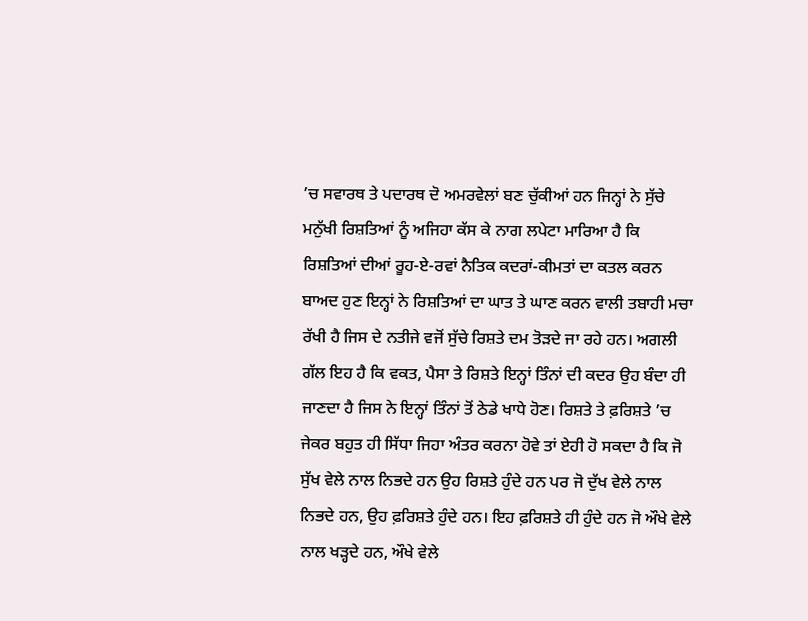’ਚ ਸਵਾਰਥ ਤੇ ਪਦਾਰਥ ਦੋ ਅਮਰਵੇਲਾਂ ਬਣ ਚੁੱਕੀਆਂ ਹਨ ਜਿਨ੍ਹਾਂ ਨੇ ਸੁੱਚੇ ਮਨੁੱਖੀ ਰਿਸ਼ਤਿਆਂ ਨੂੰ ਅਜਿਹਾ ਕੱਸ ਕੇ ਨਾਗ ਲਪੇਟਾ ਮਾਰਿਆ ਹੈ ਕਿ ਰਿਸ਼ਤਿਆਂ ਦੀਆਂ ਰੂਹ-ਏ-ਰਵਾਂ ਨੈਤਿਕ ਕਦਰਾਂ-ਕੀਮਤਾਂ ਦਾ ਕਤਲ ਕਰਨ ਬਾਅਦ ਹੁਣ ਇਨ੍ਹਾਂ ਨੇ ਰਿਸ਼ਤਿਆਂ ਦਾ ਘਾਤ ਤੇ ਘਾਣ ਕਰਨ ਵਾਲੀ ਤਬਾਹੀ ਮਚਾ ਰੱਖੀ ਹੈ ਜਿਸ ਦੇ ਨਤੀਜੇ ਵਜੋਂ ਸੁੱਚੇ ਰਿਸ਼ਤੇ ਦਮ ਤੋੜਦੇ ਜਾ ਰਹੇ ਹਨ। ਅਗਲੀ ਗੱਲ ਇਹ ਹੈ ਕਿ ਵਕਤ, ਪੈਸਾ ਤੇ ਰਿਸ਼ਤੇ ਇਨ੍ਹਾਂ ਤਿੰਨਾਂ ਦੀ ਕਦਰ ਉਹ ਬੰਦਾ ਹੀ ਜਾਣਦਾ ਹੈ ਜਿਸ ਨੇ ਇਨ੍ਹਾਂ ਤਿੰਨਾਂ ਤੋਂ ਠੇਡੇ ਖਾਧੇ ਹੋਣ। ਰਿਸ਼ਤੇ ਤੇ ਫ਼ਰਿਸ਼ਤੇ ’ਚ ਜੇਕਰ ਬਹੁਤ ਹੀ ਸਿੱਧਾ ਜਿਹਾ ਅੰਤਰ ਕਰਨਾ ਹੋਵੇ ਤਾਂ ਏਹੀ ਹੋ ਸਕਦਾ ਹੈ ਕਿ ਜੋ ਸੁੱਖ ਵੇਲੇ ਨਾਲ ਨਿਭਦੇ ਹਨ ਉਹ ਰਿਸ਼ਤੇ ਹੁੰਦੇ ਹਨ ਪਰ ਜੋ ਦੁੱਖ ਵੇਲੇ ਨਾਲ ਨਿਭਦੇ ਹਨ, ਉਹ ਫ਼ਰਿਸ਼ਤੇ ਹੁੰਦੇ ਹਨ। ਇਹ ਫ਼ਰਿਸ਼ਤੇ ਹੀ ਹੁੰਦੇ ਹਨ ਜੋ ਔਖੇ ਵੇਲੇ ਨਾਲ ਖੜ੍ਹਦੇ ਹਨ, ਔਖੇ ਵੇਲੇ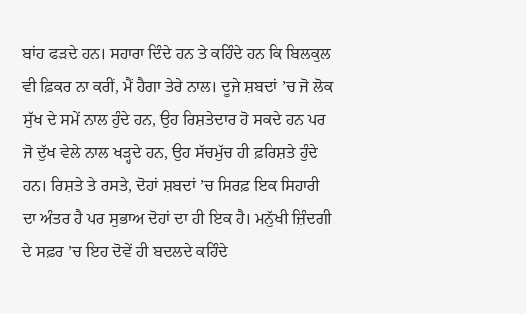ਬਾਂਹ ਫੜਦੇ ਹਨ। ਸਹਾਰਾ ਦਿੰਦੇ ਹਨ ਤੇ ਕਹਿੰਦੇ ਹਨ ਕਿ ਬਿਲਕੁਲ ਵੀ ਫ਼ਿਕਰ ਨਾ ਕਰੀਂ, ਮੈਂ ਹੈਗਾ ਤੇਰੇ ਨਾਲ। ਦੂਜੇ ਸ਼ਬਦਾਂ ’ਚ ਜੋ ਲੋਕ ਸੁੱਖ ਦੇ ਸਮੇਂ ਨਾਲ ਹੁੰਦੇ ਹਨ, ਉਹ ਰਿਸ਼ਤੇਦਾਰ ਹੋ ਸਕਦੇ ਹਨ ਪਰ ਜੋ ਦੁੱਖ ਵੇਲੇ ਨਾਲ ਖੜ੍ਹਦੇ ਹਨ, ਉਹ ਸੱਚਮੁੱਚ ਹੀ ਫ਼ਰਿਸ਼ਤੇ ਹੁੰਦੇ ਹਨ। ਰਿਸ਼ਤੇ ਤੇ ਰਸਤੇ, ਦੋਹਾਂ ਸ਼ਬਦਾਂ ’ਚ ਸਿਰਫ਼ ਇਕ ਸਿਹਾਰੀ ਦਾ ਅੰਤਰ ਹੈ ਪਰ ਸੁਭਾਅ ਦੋਹਾਂ ਦਾ ਹੀ ਇਕ ਹੈ। ਮਨੁੱਖੀ ਜ਼ਿੰਦਗੀ ਦੇ ਸਫ਼ਰ ’ਚ ਇਹ ਦੋਵੇਂ ਹੀ ਬਦਲਦੇ ਕਹਿੰਦੇ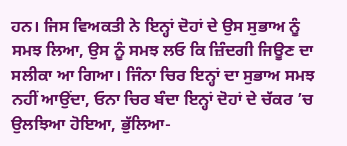ਹਨ। ਜਿਸ ਵਿਅਕਤੀ ਨੇ ਇਨ੍ਹਾਂ ਦੋਹਾਂ ਦੇ ਉਸ ਸੁਭਾਅ ਨੂੰ ਸਮਝ ਲਿਆ, ਉਸ ਨੂੰ ਸਮਝ ਲਓ ਕਿ ਜ਼ਿੰਦਗੀ ਜਿਊਣ ਦਾ ਸਲੀਕਾ ਆ ਗਿਆ। ਜਿੰਨਾ ਚਿਰ ਇਨ੍ਹਾਂ ਦਾ ਸੁਭਾਅ ਸਮਝ ਨਹੀਂ ਆਉਂਦਾ, ਓਨਾ ਚਿਰ ਬੰਦਾ ਇਨ੍ਹਾਂ ਦੋਹਾਂ ਦੇ ਚੱਕਰ ’ਚ ਉਲਝਿਆ ਹੋਇਆ, ਭੁੱਲਿਆ-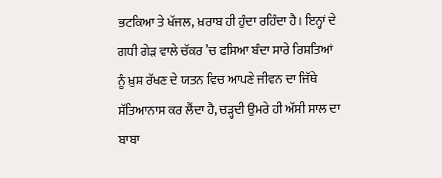ਭਟਕਿਆ ਤੇ ਖੱਜਲ, ਖ਼ਰਾਬ ਹੀ ਹੁੰਦਾ ਰਹਿੰਦਾ ਹੈ। ਇਨ੍ਹਾਂ ਦੇ ਗਧੀ ਗੇੜ ਵਾਲੇ ਚੱਕਰ ’ਚ ਫਸਿਆ ਬੰਦਾ ਸਾਰੇ ਰਿਸ਼ਤਿਆਂ ਨੂੰ ਖ਼ੁਸ਼ ਰੱਖਣ ਦੇ ਯਤਨ ਵਿਚ ਆਪਣੇ ਜੀਵਨ ਦਾ ਜਿੱਥੇ ਸੱਤਿਆਨਾਸ ਕਰ ਲੈਂਦਾ ਹੈ, ਚੜ੍ਹਦੀ ਉਮਰੇ ਹੀ ਅੱਸੀ ਸਾਲ ਦਾ ਬਾਬਾ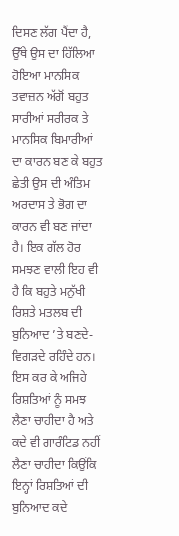ਦਿਸਣ ਲੱਗ ਪੈਂਦਾ ਹੈ, ਉੱਥੇ ਉਸ ਦਾ ਹਿੱਲਿਆ ਹੋਇਆ ਮਾਨਸਿਕ ਤਵਾਜ਼ਨ ਅੱਗੋਂ ਬਹੁਤ ਸਾਰੀਆਂ ਸਰੀਰਕ ਤੇ ਮਾਨਸਿਕ ਬਿਮਾਰੀਆਂ ਦਾ ਕਾਰਨ ਬਣ ਕੇ ਬਹੁਤ ਛੇਤੀ ਉਸ ਦੀ ਅੰਤਿਮ ਅਰਦਾਸ ਤੇ ਭੋਗ ਦਾ ਕਾਰਨ ਵੀ ਬਣ ਜਾਂਦਾ ਹੈ। ਇਕ ਗੱਲ ਹੋਰ ਸਮਝਣ ਵਾਲੀ ਇਹ ਵੀ ਹੈ ਕਿ ਬਹੁਤੇ ਮਨੁੱਖੀ ਰਿਸ਼ਤੇ ਮਤਲਬ ਦੀ ਬੁਨਿਆਦ ’ਤੇ ਬਣਦੇ-ਵਿਗੜਦੇ ਰਹਿੰਦੇ ਹਨ। ਇਸ ਕਰ ਕੇ ਅਜਿਹੇ ਰਿਸ਼ਤਿਆਂ ਨੂੰ ਸਮਝ ਲੈਣਾ ਚਾਹੀਦਾ ਹੈ ਅਤੇ ਕਦੇ ਵੀ ਗਾਰੰਟਿਡ ਨਹੀਂ ਲੈਣਾ ਚਾਹੀਦਾ ਕਿਉਂਕਿ ਇਨ੍ਹਾਂ ਰਿਸ਼ਤਿਆਂ ਦੀ ਬੁਨਿਆਦ ਕਦੇ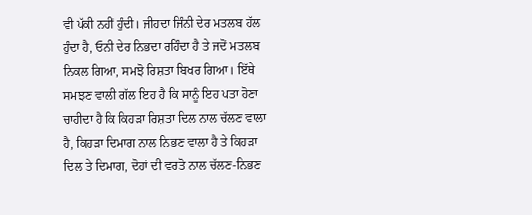ਵੀ ਪੱਕੀ ਨਹੀਂ ਹੁੰਦੀ। ਜੀਹਦਾ ਜਿੰਨੀ ਦੇਰ ਮਤਲਬ ਹੱਲ ਹੁੰਦਾ ਹੈ, ਓਨੀ ਦੇਰ ਨਿਭਦਾ ਰਹਿੰਦਾ ਹੈ ਤੇ ਜਦੋਂ ਮਤਲਬ ਨਿਕਲ ਗਿਆ, ਸਮਝੋ ਰਿਸ਼ਤਾ ਬਿਖਰ ਗਿਆ। ਇੱਥੇ ਸਮਝਣ ਵਾਲੀ ਗੱਲ ਇਹ ਹੈ ਕਿ ਸਾਨੂੰ ਇਹ ਪਤਾ ਹੋਣਾ ਚਾਹੀਦਾ ਹੈ ਕਿ ਕਿਹੜਾ ਰਿਸ਼ਤਾ ਦਿਲ ਨਾਲ ਚੱਲਣ ਵਾਲਾ ਹੈ, ਕਿਹੜਾ ਦਿਮਾਗ ਨਾਲ ਨਿਭਣ ਵਾਲਾ ਹੈ ਤੇ ਕਿਹੜਾ ਦਿਲ ਤੇ ਦਿਮਾਗ, ਦੋਹਾਂ ਦੀ ਵਰਤੋ ਨਾਲ ਚੱਲਣ-ਨਿਭਣ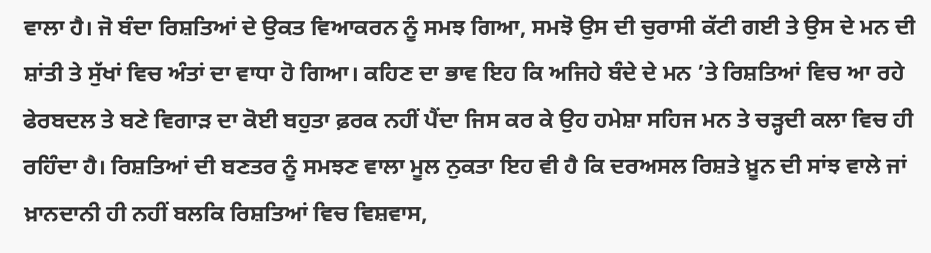ਵਾਲਾ ਹੈ। ਜੋ ਬੰਦਾ ਰਿਸ਼ਤਿਆਂ ਦੇ ਉਕਤ ਵਿਆਕਰਨ ਨੂੰ ਸਮਝ ਗਿਆ, ਸਮਝੋ ਉਸ ਦੀ ਚੁਰਾਸੀ ਕੱਟੀ ਗਈ ਤੇ ਉਸ ਦੇ ਮਨ ਦੀ ਸ਼ਾਂਤੀ ਤੇ ਸੁੱਖਾਂ ਵਿਚ ਅੰਤਾਂ ਦਾ ਵਾਧਾ ਹੋ ਗਿਆ। ਕਹਿਣ ਦਾ ਭਾਵ ਇਹ ਕਿ ਅਜਿਹੇ ਬੰਦੇ ਦੇ ਮਨ ’ਤੇ ਰਿਸ਼ਤਿਆਂ ਵਿਚ ਆ ਰਹੇ ਫੇਰਬਦਲ ਤੇ ਬਣੇ ਵਿਗਾੜ ਦਾ ਕੋਈ ਬਹੁਤਾ ਫ਼ਰਕ ਨਹੀਂ ਪੈਂਦਾ ਜਿਸ ਕਰ ਕੇ ਉਹ ਹਮੇਸ਼ਾ ਸਹਿਜ ਮਨ ਤੇ ਚੜ੍ਹਦੀ ਕਲਾ ਵਿਚ ਹੀ ਰਹਿੰਦਾ ਹੈ। ਰਿਸ਼ਤਿਆਂ ਦੀ ਬਣਤਰ ਨੂੰ ਸਮਝਣ ਵਾਲਾ ਮੂਲ ਨੁਕਤਾ ਇਹ ਵੀ ਹੈ ਕਿ ਦਰਅਸਲ ਰਿਸ਼ਤੇ ਖ਼ੂਨ ਦੀ ਸਾਂਝ ਵਾਲੇ ਜਾਂ ਖ਼ਾਨਦਾਨੀ ਹੀ ਨਹੀਂ ਬਲਕਿ ਰਿਸ਼ਤਿਆਂ ਵਿਚ ਵਿਸ਼ਵਾਸ,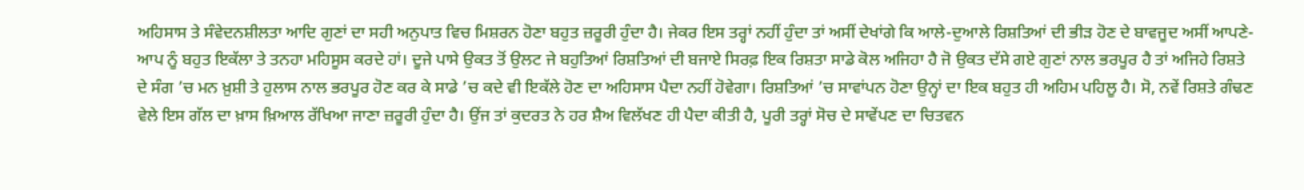ਅਹਿਸਾਸ ਤੇ ਸੰਵੇਦਨਸ਼ੀਲਤਾ ਆਦਿ ਗੁਣਾਂ ਦਾ ਸਹੀ ਅਨੁਪਾਤ ਵਿਚ ਮਿਸ਼ਰਨ ਹੋਣਾ ਬਹੁਤ ਜ਼ਰੂਰੀ ਹੁੰਦਾ ਹੈ। ਜੇਕਰ ਇਸ ਤਰ੍ਹਾਂ ਨਹੀਂ ਹੁੰਦਾ ਤਾਂ ਅਸੀਂ ਦੇਖਾਂਗੇ ਕਿ ਆਲੇ-ਦੁਆਲੇ ਰਿਸ਼ਤਿਆਂ ਦੀ ਭੀੜ ਹੋਣ ਦੇ ਬਾਵਜੂਦ ਅਸੀਂ ਆਪਣੇ-ਆਪ ਨੂੰ ਬਹੁਤ ਇਕੱਲਾ ਤੇ ਤਨਹਾ ਮਹਿਸੂਸ ਕਰਦੇ ਹਾਂ। ਦੂਜੇ ਪਾਸੇ ਉਕਤ ਤੋਂ ਉਲਟ ਜੇ ਬਹੁਤਿਆਂ ਰਿਸ਼ਤਿਆਂ ਦੀ ਬਜਾਏ ਸਿਰਫ਼ ਇਕ ਰਿਸ਼ਤਾ ਸਾਡੇ ਕੋਲ ਅਜਿਹਾ ਹੈ ਜੋ ਉਕਤ ਦੱਸੇ ਗਏ ਗੁਣਾਂ ਨਾਲ ਭਰਪੂਰ ਹੈ ਤਾਂ ਅਜਿਹੇ ਰਿਸ਼ਤੇ ਦੇ ਸੰਗ ’ਚ ਮਨ ਖ਼ੁਸ਼ੀ ਤੇ ਹੁਲਾਸ ਨਾਲ ਭਰਪੂਰ ਹੋਣ ਕਰ ਕੇ ਸਾਡੇ ’ਚ ਕਦੇ ਵੀ ਇਕੱਲੇ ਹੋਣ ਦਾ ਅਹਿਸਾਸ ਪੈਦਾ ਨਹੀਂ ਹੋਵੇਗਾ। ਰਿਸ਼ਤਿਆਂ ’ਚ ਸਾਵਾਂਪਨ ਹੋਣਾ ਉਨ੍ਹਾਂ ਦਾ ਇਕ ਬਹੁਤ ਹੀ ਅਹਿਮ ਪਹਿਲੂ ਹੈ। ਸੋ, ਨਵੇਂ ਰਿਸ਼ਤੇ ਗੰਢਣ ਵੇਲੇ ਇਸ ਗੱਲ ਦਾ ਖ਼ਾਸ ਖ਼ਿਆਲ ਰੱਖਿਆ ਜਾਣਾ ਜ਼ਰੂਰੀ ਹੁੰਦਾ ਹੈ। ਉਂਜ ਤਾਂ ਕੁਦਰਤ ਨੇ ਹਰ ਸ਼ੈਅ ਵਿਲੱਖਣ ਹੀ ਪੈਦਾ ਕੀਤੀ ਹੈ, ਪੂਰੀ ਤਰ੍ਹਾਂ ਸੋਚ ਦੇ ਸਾਵੇਂਪਣ ਦਾ ਚਿਤਵਨ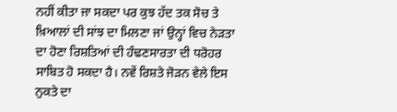ਨਹੀਂ ਕੀਤਾ ਜਾ ਸਕਦਾ ਪਰ ਕੁਝ ਹੱਦ ਤਕ ਸੋਚ ਤੇ ਖ਼ਿਆਲਾਂ ਦੀ ਸਾਂਝ ਦਾ ਮਿਲਣਾ ਜਾਂ ਉਨ੍ਹਾਂ ਵਿਚ ਨੇੜਤਾ ਦਾ ਹੋਣਾ ਰਿਸ਼ਤਿਆਂ ਦੀ ਹੰਢਣਸਾਰਤਾ ਦੀ ਧਰੋਹਰ ਸਾਬਿਤ ਹੋ ਸਕਦਾ ਹੈ। ਨਵੇਂ ਰਿਸ਼ਤੇ ਜੋੜਨ ਵੇਲੇ ਇਸ ਨੁਕਤੇ ਦਾ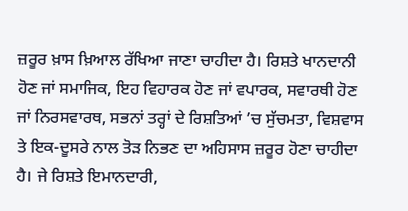ਜ਼ਰੂਰ ਖ਼ਾਸ ਖ਼ਿਆਲ ਰੱਖਿਆ ਜਾਣਾ ਚਾਹੀਦਾ ਹੈ। ਰਿਸ਼ਤੇ ਖਾਨਦਾਨੀ ਹੋਣ ਜਾਂ ਸਮਾਜਿਕ, ਇਹ ਵਿਹਾਰਕ ਹੋਣ ਜਾਂ ਵਪਾਰਕ, ਸਵਾਰਥੀ ਹੋਣ ਜਾਂ ਨਿਰਸਵਾਰਥ, ਸਭਨਾਂ ਤਰ੍ਹਾਂ ਦੇ ਰਿਸ਼ਤਿਆਂ ’ਚ ਸੁੱਚਮਤਾ, ਵਿਸ਼ਵਾਸ ਤੇ ਇਕ-ਦੂਸਰੇ ਨਾਲ ਤੋੜ ਨਿਭਣ ਦਾ ਅਹਿਸਾਸ ਜ਼ਰੂਰ ਹੋਣਾ ਚਾਹੀਦਾ ਹੈ। ਜੇ ਰਿਸ਼ਤੇ ਇਮਾਨਦਾਰੀ,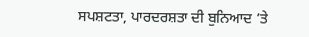ਸਪਸ਼ਟਤਾ, ਪਾਰਦਰਸ਼ਤਾ ਦੀ ਬੁਨਿਆਦ ’ਤੇ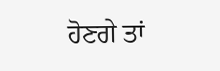ਹੋਣਗੇ ਤਾਂ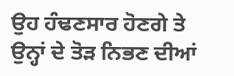ਉਹ ਹੰਢਣਸਾਰ ਹੋਣਗੇ ਤੇ ਉਨ੍ਹਾਂ ਦੇ ਤੋੜ ਨਿਭਣ ਦੀਆਂ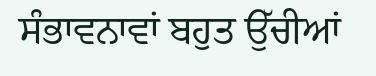ਸੰਭਾਵਨਾਵਾਂ ਬਹੁਤ ਉੱਚੀਆਂ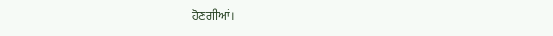ਹੋਣਗੀਆਂ।